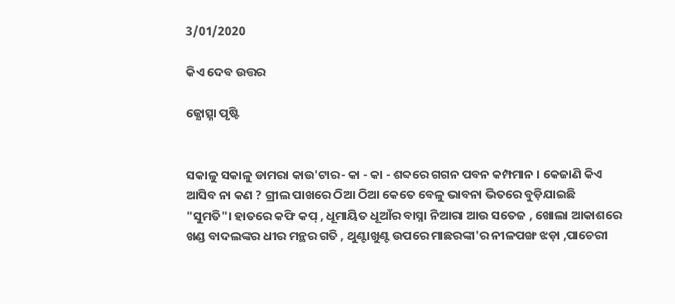3/01/2020

କିଏ ଦେବ ଉତ୍ତର

ଜ୍ଯୋତ୍ସ୍ନା ପୃଷ୍ଟି


ସକାଳୁ ସକାଳୁ ଡାମରା କାଉ'ଟାର- କା - କା - ଶବ୍ଦରେ ଗଗନ ପବନ କମ୍ପମାନ । କେଜାଣି କିଏ ଆସିବ ନା କଣ ? ଗ୍ରୀଲ ପାଖରେ ଠିଆ ଠିଆ କେତେ ବେଳୁ ଭାବନା ଭିତରେ ବୁଡ଼ିଯାଇଛି "ସୁମତି"। ହାତରେ କଫି କପ୍ , ଧୂମାୟିତ ଧୂଆଁର ବାସ୍ନା ନିଆରା ଆଉ ସତେଜ , ଖୋଲା ଆକାଶରେ ଖଣ୍ଡ ବାଦଲଙ୍କର ଧୀର ମନ୍ଥର ଗତି , ଥୁଣ୍ଟାଖୁଣ୍ଟ ଉପରେ ମାଛରଙ୍କା'ର ନୀଳପଙ୍ଖ ଝଡ଼ା ,ପାଚେରୀ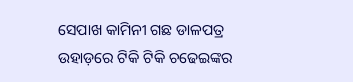ସେପାଖ କାମିନୀ ଗଛ ଡାଳପତ୍ର ଉହାଡ଼ରେ ଟିକି ଟିକି ଚଢେଇଙ୍କର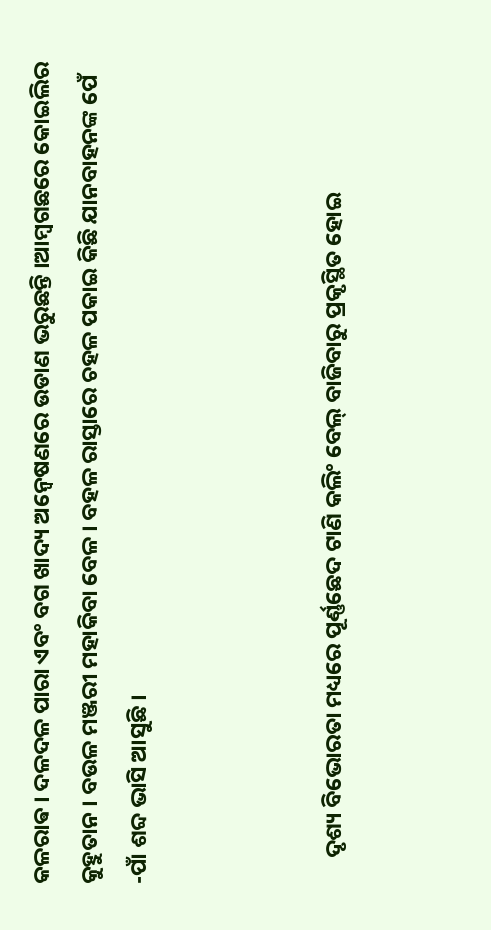କଳରାଵ । ଦଳଦଳ ପାରା ଏବଂ ବଗ ଖାଦ୍ୟ ଅନ୍ଵେଷଣରେ ଉଡାଣ ଭରୁଛନ୍ତି ।ଆମ୍ବଗଛରେ କୋଇଲିର କୁହୁତାନ । ବଉଳ ମଞ୍ଜରୀ ମହାକିବା ବେଳ । ବହଳ ରାସ୍ତାରେ ଚହଳ ପକାଇ କିଛି ଯାନବାହନଙ୍କ ପେଁ -ପାଁ ଶବ୍ଦ ଭାସି ଆସୁଛି ।



     ଦୃଶ୍ୟ ବିଭୋରତା ମଧ୍ୟରେ ପୂର୍ଣ୍ଣଛେଦ ଟାଣି କଲିଂ ବେଲ୍ ବାଜିବାରୁ ପ୍ରକୃସ୍ଥିତ ହୋଇ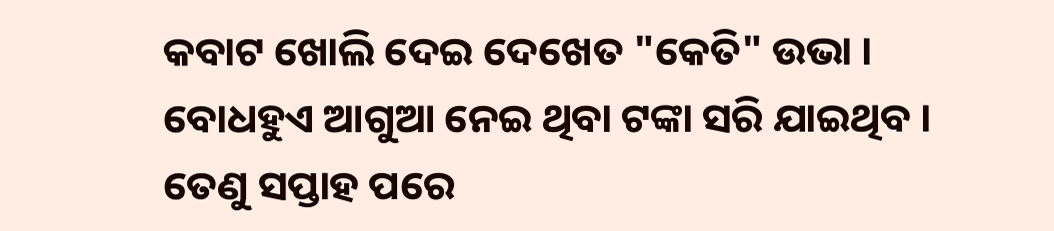କବାଟ ଖୋଲି ଦେଇ ଦେଖେତ "କେତି" ଉଭା । ବୋଧହୁଏ ଆଗୁଆ ନେଇ ଥିବା ଟଙ୍କା ସରି ଯାଇଥିବ । ତେଣୁ ସପ୍ତାହ ପରେ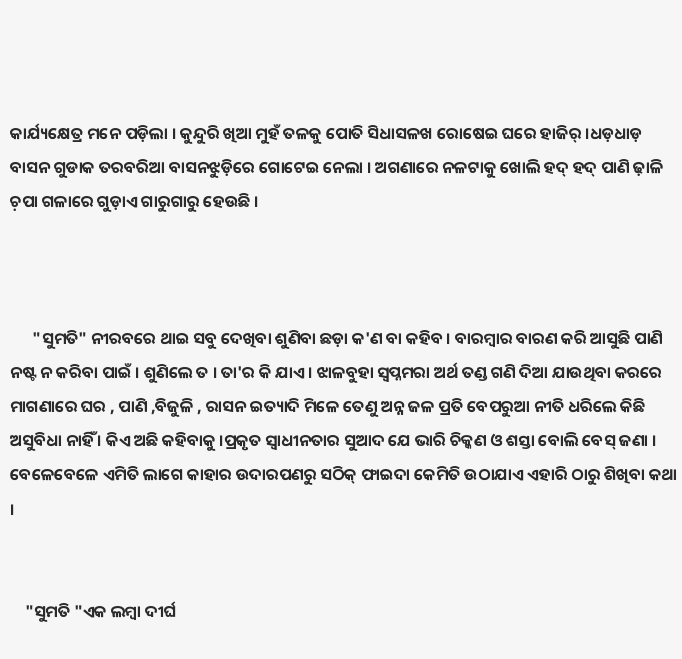କାର୍ଯ୍ୟକ୍ଷେତ୍ର ମନେ ପଡ଼ିଲା । କୁନ୍ଦୁରି ଖିଆ ମୁହଁ ତଳକୁ ପୋତି ସିଧାସଳଖ ରୋଷେଇ ଘରେ ହାଜିର୍ ।ଧଡ଼ଧାଡ଼ ବାସନ ଗୁଡାକ ତରବରିଆ ବାସନଝୁଡ଼ିରେ ଗୋଟେଇ ନେଲା । ଅଗଣାରେ ନଳଟାକୁ ଖୋଲି ହଦ୍ ହଦ୍ ପାଣି ଢ଼ାଳି ଚ଼ପା ଗଳାରେ ଗୁଡ଼ାଏ ଗାରୁଗାରୁ ହେଉଛି ।



      "ସୁମତି" ନୀରବରେ ଥାଇ ସବୁ ଦେଖିବା ଶୁଣିବା ଛଡ଼ା କ'ଣ ବା କହିବ । ବାରମ୍ବାର ବାରଣ କରି ଆସୁଛି ପାଣି ନଷ୍ଟ ନ କରିବା ପାଇଁ । ଶୁଣିଲେ ତ । ତା'ର କି ଯାଏ । ଝାଳବୁହା ସ୍ଵପ୍ନମରା ଅର୍ଥ ତଣ୍ଡ ଗଣି ଦିଆ ଯାଉଥିବା କରରେ ମାଗଣାରେ ଘର , ପାଣି ,ବିଜୁଳି , ରାସନ ଇତ୍ୟାଦି ମିଳେ ତେଣୁ ଅନ୍ନ ଜଳ ପ୍ରତି ବେପରୁଆ ନୀତି ଧରିଲେ କିଛି ଅସୁବିଧା ନାହିଁ । କିଏ ଅଛି କହିବାକୁ ।ପ୍ରକୃତ ସ୍ଵାଧୀନତାର ସୁଆଦ ଯେ ଭାରି ଚିକ୍କଣ ଓ ଶସ୍ତା ବୋଲି ବେସ୍ ଜଣା । ବେଳେବେଳେ ଏମିତି ଲାଗେ କାହାର ଉଦାରପଣରୁ ସଠିକ୍ ଫାଇଦା କେମିତି ଉଠାଯାଏ ଏହାରି ଠାରୁ ଶିଖିବା କଥା ।


    "ସୁମତି "ଏକ ଲମ୍ବା ଦୀର୍ଘ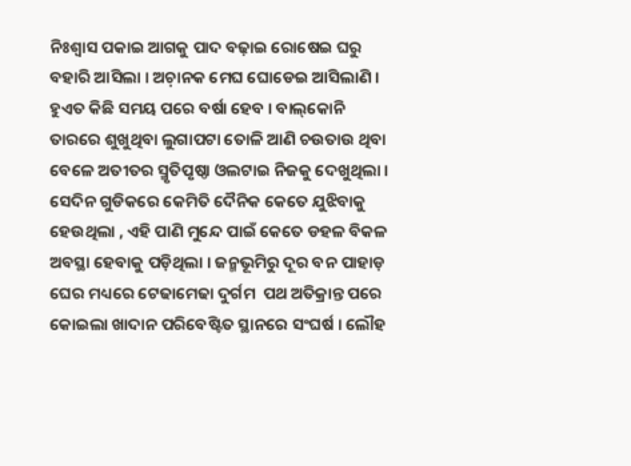ନିଃଶ୍ବାସ ପକାଇ ଆଗକୁ ପାଦ ବଢ଼ାଇ ରୋଷେଇ ଘରୁ ବହାରି ଆସିଲା । ଅଚ଼ାନକ ମେଘ ଘୋଡେଇ ଆସିଲାଣି । ହୁଏତ କିଛି ସମୟ ପରେ ବର୍ଷା ହେବ । ବାଲ୍‌କୋନି ତାରରେ ଶୁଖୁଥିବା ଲୁଗାପଟା ତୋଳି ଆଣି ଚଉତାଉ ଥିବା
ବେଳେ ଅତୀତର ସ୍ମୃତିପୃଷ୍ଠା ଓଲଟାଇ ନିଜକୁ ଦେଖୁଥିଲା । ସେଦିନ ଗୁଡିକରେ କେମିତି ଦୈନିକ କେତେ ଯୁଝିବାକୁ ହେଉଥିଲା , ଏହି ପାଣି ମୁନ୍ଦେ ପାଇଁ କେତେ ଡହଳ ବିକଳ ଅବସ୍ଥା ହେବାକୁ ପଡ଼ିଥିଲା । ଜନ୍ମଭୂମିରୁ ଦୂର ବନ ପାହାଡ଼ ଘେର ମଧ୍ୟରେ ଟେଢାମେଢା ଦୁର୍ଗମ  ପଥ ଅତିକ୍ରାନ୍ତ ପରେ କୋଇଲା ଖାଦାନ ପରିବେଷ୍ଟିତ ସ୍ଥାନରେ ସଂଘର୍ଷ । ଲୌହ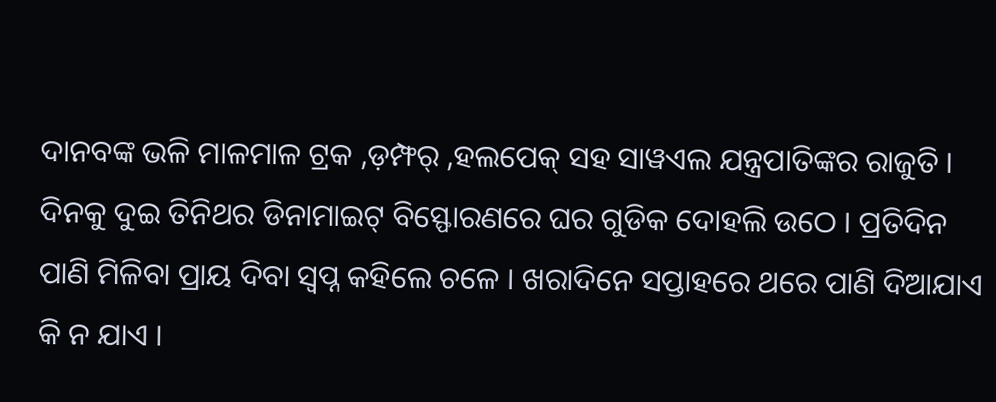ଦାନବଙ୍କ ଭଳି ମାଳମାଳ ଟ୍ରକ ,ଡ଼ମ୍ଫର୍ ,ହଲପେକ୍ ସହ ସାୱଏଲ ଯନ୍ତ୍ରପାତିଙ୍କର ରାଜୁତି । ଦିନକୁ ଦୁଇ ତିନିଥର ଡିନାମାଇଟ୍ ବିସ୍ଫୋରଣରେ ଘର ଗୁଡିକ ଦୋହଲି ଉଠେ । ପ୍ରତିଦିନ ପାଣି ମିଳିବା ପ୍ରାୟ ଦିବା ସ୍ଵପ୍ନ କହିଲେ ଚଳେ । ଖରାଦିନେ ସପ୍ତାହରେ ଥରେ ପାଣି ଦିଆଯାଏ କି ନ ଯାଏ ।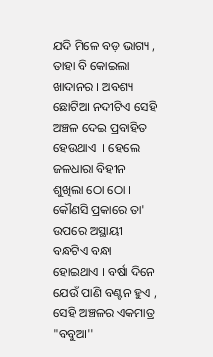ଯଦି ମିଳେ ବଡ଼ ଭାଗ୍ୟ , ତାହା ବି କୋଇଲା ଖାଦାନର । ଅବଶ୍ୟ ଛୋଟିଆ ନଦୀଟିଏ ସେହି ଅଞ୍ଚଳ ଦେଇ ପ୍ରବାହିତ ହେଉଥାଏ  । ହେଲେ ଜଳଧାରା ବିହୀନ ଶୁଖିଲା ଠୋ ଠୋ । କୌଣସି ପ୍ରକାରେ ତା' ଉପରେ ଅସ୍ଥାୟୀ ବନ୍ଧଟିଏ ବନ୍ଧା ହୋଇଥାଏ । ବର୍ଷା ଦିନେ ଯେଉଁ ପାଣି ବଣ୍ଟନ ହୁଏ , ସେହି ଅଞ୍ଚଳର ଏକମାତ୍ର "ବବୁଆ''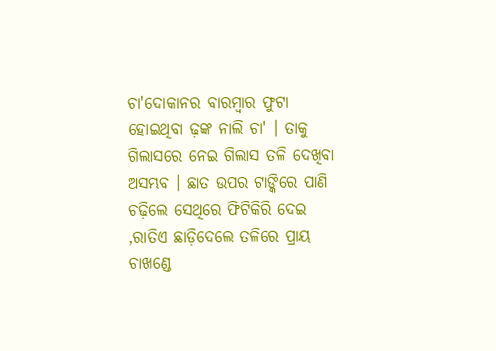ଚା'ଦୋକାନର ବାରମ୍ବାର ଫୁଟା ହୋଇଥିବା ଢ଼ଙ୍କ ନାଲି ଚା' । ତାକୁ ଗିଲାସରେ ନେଇ ଗିଲାସ ତଳି ଦେଖିବା ଅସମ୍ଭବ । ଛାତ ଉପର ଟାଙ୍କିରେ ପାଣି ଚଢ଼ିଲେ ସେଥିରେ ଫିଟିକିରି ଦେଇ ,ରାତିଏ ଛାଡ଼ିଦେଲେ ତଳିରେ ପ୍ରାୟ ଚାଖଣ୍ଡେ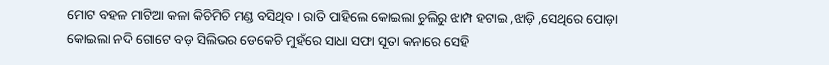ମୋଟ ବହଳ ମାଟିଆ କଳା କିଚିମିଚି ମଣ୍ଡ ବସିଥିବ । ରାତି ପାହିଲେ କୋଇଲା ଚୁଲିରୁ ଝାମ୍ପ ହଟାଇ ,ଝାଡ଼ି ,ସେଥିରେ ପୋଡ଼ା କୋଇଲା ନଦି ଗୋଟେ ବଡ଼ ସିଲିଭର ଡେକେଚି ମୁହଁରେ ସାଧା ସଫା ସୂତା କନାରେ ସେହି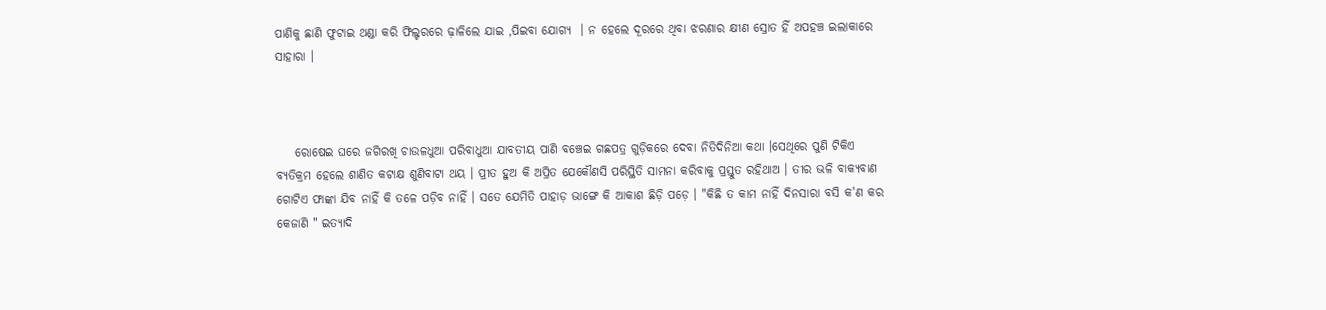ପାଣିକୁ ଛାଣି ଫୁଟାଇ ଥଣ୍ଡା କରି ଫିଲ୍ଟରରେ ଢ଼ାଳିଲେ ଯାଇ ,ପିଇବା ଯୋଗ୍ୟ  । ନ ହେଲେ ଦୂରରେ ଥିବା ଝରଣାର କ୍ଷୀଣ ସ୍ରୋତ ହିଁ ଅପହଞ୍ଚ ଇଲାକାରେ ସାହାରା ।



    ରୋଷେଇ ଘରେ ଜଗିରଖି ଚାଉଳଧୁଆ ପରିବାଧୁଆ ଯାବତୀୟ ପାଣି ବଞ୍ଚେଇ ଗଛପତ୍ର ଗୁଡ଼ିକରେ ଦେବା ନିତିଦିନିଆ କଥା ।ସେଥିରେ ପୁଣି ଟିକିଏ ବ୍ୟତିକ୍ରମ ହେଲେ ଶାଣିତ କଟାକ୍ଷ ଶୁଣିବାଟା ଥୟ । ପ୍ରୀତ ହୁଅ କି ଅପ୍ରିତ ଯେକୌଣସି ପରିସ୍ଥିତି ସାମନା କରିବାକୁ ପ୍ରସ୍ତୁତ ରହିଥାଅ । ତୀର ଭଳି ବାକ୍ୟବାଣ ଗୋଟିଏ ଫାଙ୍କା ଯିବ ନାହିଁ କି ତଳେ ପଡ଼ିବ ନାହିଁ । ସତେ ଯେମିତି ପାହାଡ଼ ଭାଙ୍ଗେ କି ଆକାଶ ଛିଡ଼ି ପଡ଼େ । "କିଛି ତ କାମ ନାହିଁ ଦିନସାରା ବସି କ'ଣ କର କେଜାଣି " ଇତ୍ୟାଦି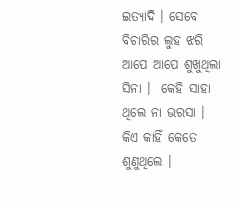ଇତ୍ୟାଦି । ସେବେ ବିଚାରିର ଲୁହ ଝରି ଆପେ ଆପେ ଶୁଖୁଥିଲା ସିନା ।  କେହି ସାହା ଥିଲେ ନା ଭରସା । କିଏ କାହିଁ କେତେ ଶୁଣୁଥିଲେ ।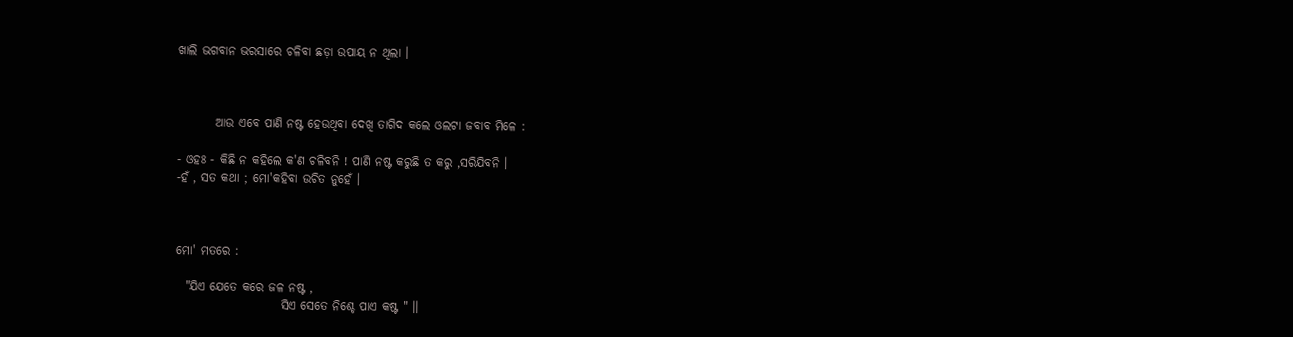ଖାଲି ଭଗବାନ ଭରସାରେ ଚଳିବା ଛଡ଼ା ଉପାୟ ନ ଥିଲା ।



        ଆଉ ଏବେ ପାଣି ନଷ୍ଟ ହେଉଥିବା ଦେଖି ତାଗିଦ କଲେ ଓଲଟା ଜବାବ ମିଳେ :

- ଓହଃ - କିଛି ନ କହିଲେ କ'ଣ ଚଳିବନି ! ପାଣି ନଷ୍ଟ କରୁଛି ତ କରୁ ,ସରିଯିବନି ।
-ହଁ , ସତ କଥା ; ମୋ'କହିବା ଉଚିତ ନୁହେଁ ।



ମୋ' ମତରେ :

  "ଯିଏ ଯେତେ କରେ ଜଳ ନଷ୍ଟ ,
                      ସିଏ ସେତେ ନିଶ୍ଚେ ପାଏ କଷ୍ଟ " ।।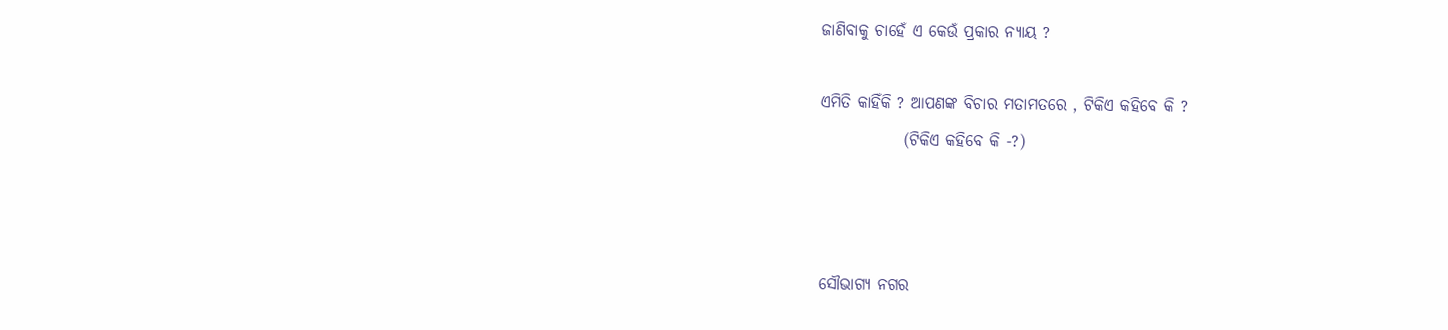ଜାଣିବାକୁ ଚାହେଁ ଏ କେଉଁ ପ୍ରକାର ନ୍ୟାୟ ?

ଏମିତି କାହିଁକି ? ଆପଣଙ୍କ ବିଚାର ମତାମତରେ , ଟିକିଏ କହିବେ କି ?
             (ଟିକିଏ କହିବେ କି -?)



ସୌଭାଗ୍ୟ ନଗର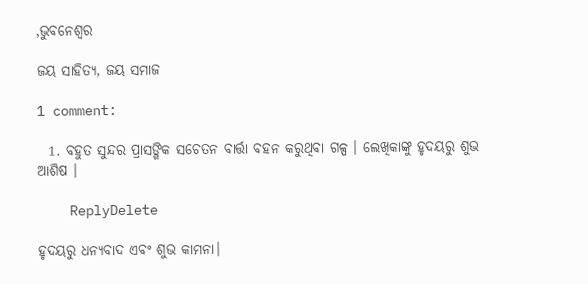,ଭୁବନେଶ୍ବର

ଜୟ ସାହିତ୍ୟ, ଜୟ ସମାଜ

1 comment:

  1. ବହୁତ ସୁନ୍ଦର ପ୍ରାସଙ୍ଗିକ ସଚେତନ ବାର୍ତ୍ତା ବହନ କରୁଥିବା ଗଳ୍ପ । ଲେଖିକାଙ୍କୁ ହୃଦୟରୁ ଶୁଭ ଆଶିଷ ।

    ReplyDelete

ହୃଦୟରୁ ଧନ୍ୟବାଦ ଏବଂ ଶୁଭ କାମନା।